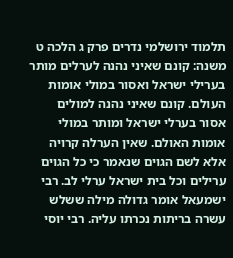תלמוד ירושלמי נדרים פרק ג הלכה ט
משנה: קונם שאיני נהנה לערלים מותר בערילי ישראל ואסור במולי אומות העולם. קונם שאיני נהנה למולים אסור בערלי ישראל ומותר במולי אומות האולם. שאין הערלה קרויה אלא לשם הגוים שנאמר כי כל הגוים ערילים וכל בית ישראל ערלי לב. רבי ישמעאל אומר גדולה מילה ששלש עשרה בריתות נכרתו עליה. רבי יוסי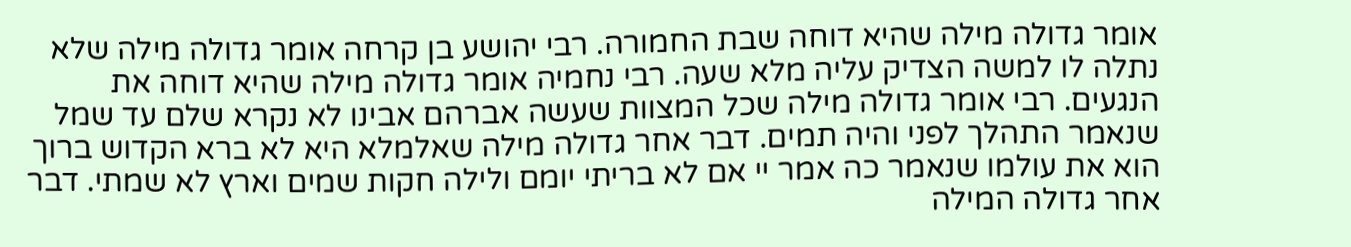אומר גדולה מילה שהיא דוחה שבת החמורה. רבי יהושע בן קרחה אומר גדולה מילה שלא נתלה לו למשה הצדיק עליה מלא שעה. רבי נחמיה אומר גדולה מילה שהיא דוחה את הנגעים. רבי אומר גדולה מילה שכל המצוות שעשה אברהם אבינו לא נקרא שלם עד שמל שנאמר התהלך לפני והיה תמים. דבר אחר גדולה מילה שאלמלא היא לא ברא הקדוש ברוך הוא את עולמו שנאמר כה אמר יי אם לא בריתי יומם ולילה חקות שמים וארץ לא שמתי. דבר אחר גדולה המילה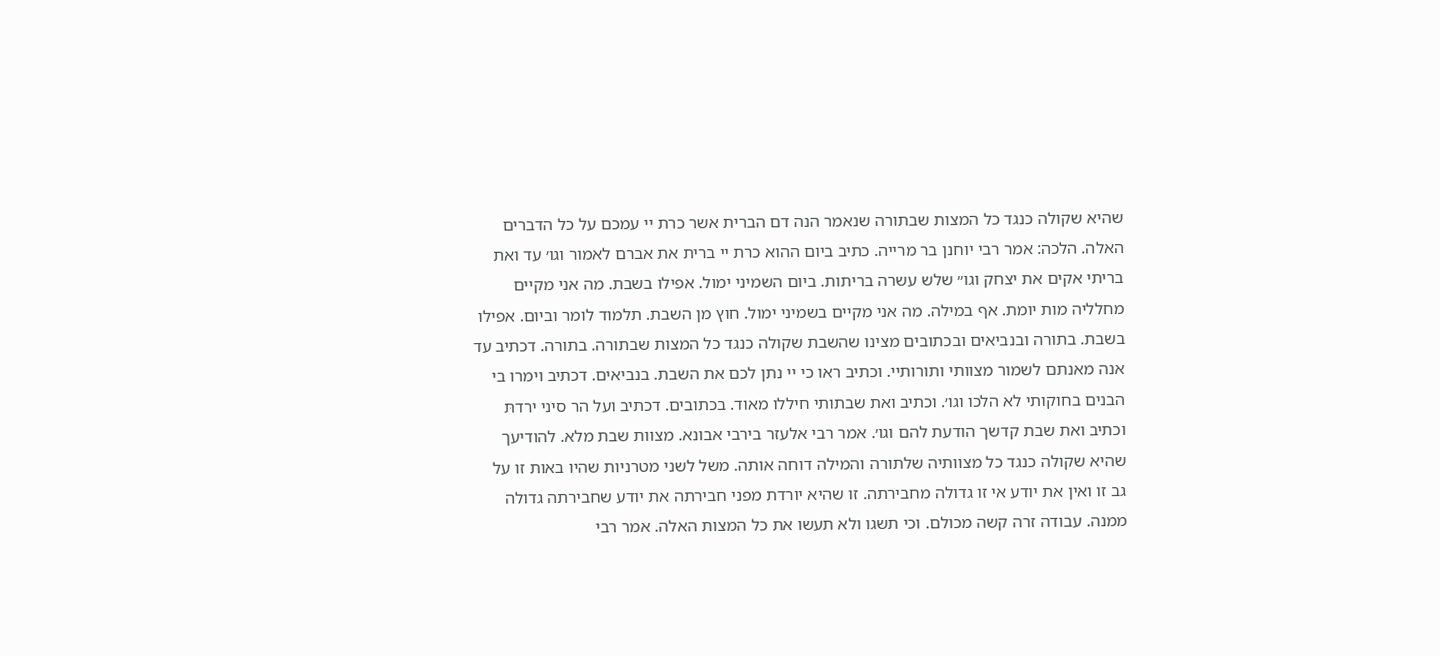שהיא שקולה כנגד כל המצות שבתורה שנאמר הנה דם הברית אשר כרת יי עמכם על כל הדברים האלה. הלכה: אמר רבי יוחנן בר מרייה. כתיב ביום ההוא כרת יי ברית את אברם לאמור וגו׳ עד ואת בריתי אקים את יצחק וגו״ שלש עשרה בריתות. ביום השמיני ימול. אפילו בשבת. מה אני מקיים מחלליה מות יומת. אף במילה. מה אני מקיים בשמיני ימול. חוץ מן השבת. תלמוד לומר וביום. אפילו בשבת. בתורה ובנביאים ובכתובים מצינו שהשבת שקולה כנגד כל המצות שבתורה. בתורה. דכתיב עד אנה מאנתם לשמור מצוותי ותורותיי. וכתיב ראו כי יי נתן לכם את השבת. בנביאים. דכתיב וימרו בי הבנים בחוקותי לא הלכו וגו׳. וכתיב ואת שבתותי חיללו מאוד. בכתובים. דכתיב ועל הר סיני ירדתּ וכתיב ואת שבת קדשך הודעת להם וגו׳. אמר רבי אלעזר בירבי אבונא. מצוות שבת מלא. להודיעך שהיא שקולה כנגד כל מצוותיה שלתורה והמילה דוחה אותה. משל לשני מטרניות שהיו באות זו על גב זו ואין את יודע אי זו גדולה מחבירתה. זו שהיא יורדת מפני חבירתה את יודע שחבירתה גדולה ממנה. עבודה זרה קשה מכולם. וכי תשגו ולא תעשו את כל המצות האלה. אמר רבי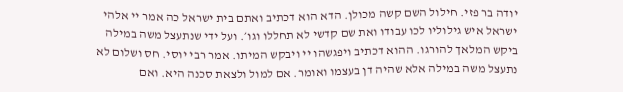יודה בר פזי. חילול השם קשה מכולן. הדא הוא דכתיב ואתם בית ישראל כה אמר יי אלהי ישראל איש גילוליו לכו עבודו ואת שם קדשי לא תחללו וגו׳. ועל ידי שנתעצל משה במילה ביקש המלאך להורגו. ההוא דכתיב ויפגשהו יי ויבקש המיתו. אמר רבי יוסי. חס ושלום לא נתעצל משה במילה אלא שהיה דן בעצמו ואומר. אם למול ולצאת סכנה היא. ואם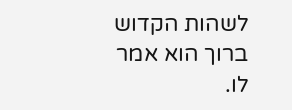לשהות הקדוש ברוך הוא אמר לו.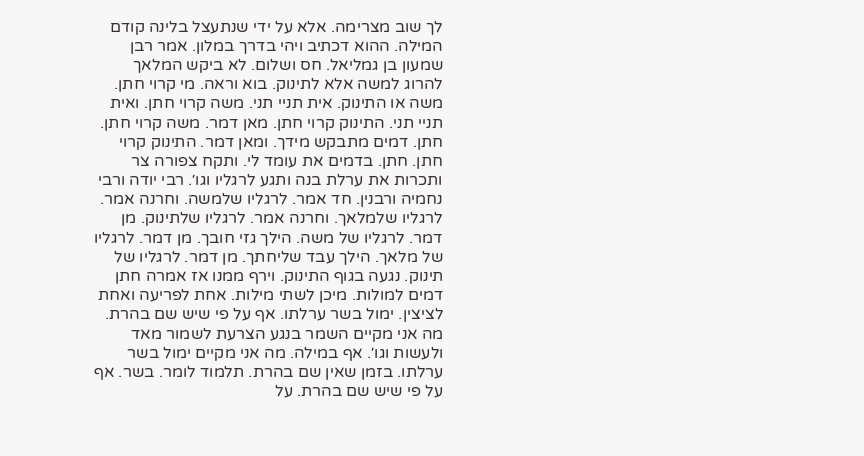לך שוב מצרימה. אלא על ידי שנתעצל בלינה קודם המילה. ההוא דכתיב ויהי בדרך במלון. אמר רבן שמעון בן גמליאל. חס ושלום. לא ביקש המלאך להרוג למשה אלא לתינוק. בוא וראה. מי קרוי חתן. משה או התינוק. אית תניי תני. משה קרוי חתן. ואית תניי תני. התינוק קרוי חתן. מאן דמר. משה קרוי חתן. חתן. דמים מתבקש מידך. ומאן דמר. התינוק קרוי חתן. חתן. בדמים את עומד לי. ותקח צפורה צר ותכרות את ערלת בנה ותגע לרגליו וגו׳. רבי יודה ורבי נחמיה ורבנין. חד אמר. לרגליו שלמשה. וחרנה אמר. לרגליו שלמלאך. וחרנה אמר. לרגליו שלתינוק. מן דמר. לרגליו של משה. הילך גזי חובך. מן דמר. לרגליו של מלאך. הילך עבד שליחתך. מן דמר. לרגליו של תינוק. נגעה בגוף התינוק. וירף ממנו אז אמרה חתן דמים למולות. מיכן לשתי מילות. אחת לפריעה ואחת לציצין. ימול בשר ערלתו. אף על פי שיש שם בהרת. מה אני מקיים השמר בנגע הצרעת לשמור מאד ולעשות וגו׳. אף במילה. מה אני מקיים ימול בשר ערלתו. בזמן שאין שם בהרת. תלמוד לומר. בשר. אף על פי שיש שם בהרת. על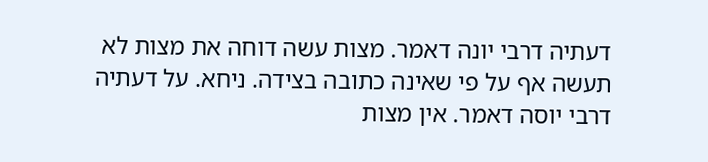דעתיה דרבי יונה דאמר. מצות עשה דוחה את מצות לא תעשה אף על פי שאינה כתובה בצידה. ניחא. על דעתיה דרבי יוסה דאמר. אין מצות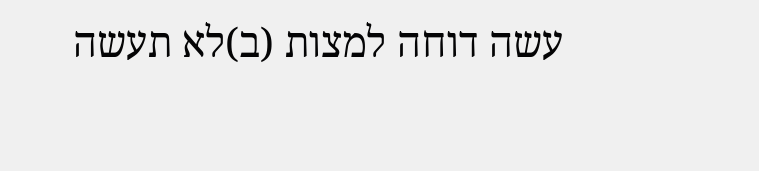עשה דוחה למצות (ב)לא תעשה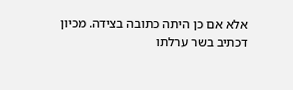אלא אם כן היתה כתובה בצידה. מכיון דכתיב בשר ערלתו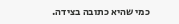כמי שהיא כתובה בצידה.